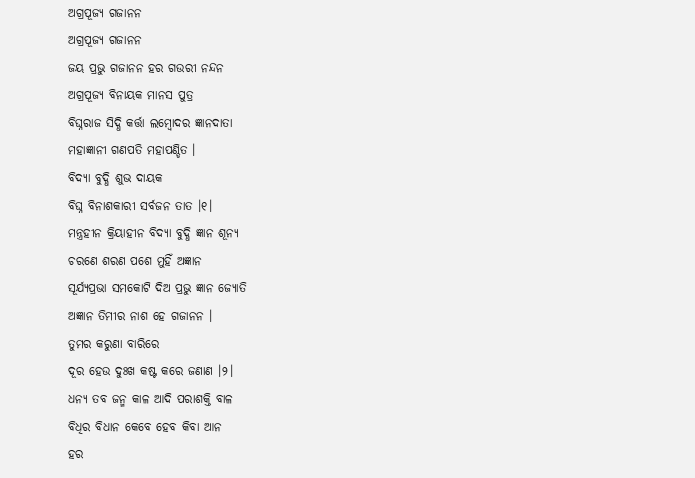ଅଗ୍ରପୂଜ୍ୟ ଗଜାନନ
ଅଗ୍ରପୂଜ୍ୟ ଗଜାନନ
ଜୟ ପ୍ରଭୁ ଗଜାନନ ହର ଗଉରୀ ନନ୍ଦନ
ଅଗ୍ରପୂଜ୍ୟ ବିନାୟକ ମାନସ ପୁତ୍ର
ବିଘ୍ନରାଜ ସିଦ୍ଧି କର୍ତ୍ତା ଲମ୍ବୋଦର ଜ୍ଞାନଦାତା
ମହାଜ୍ଞାନୀ ଗଣପତି ମହାପଣ୍ଡିତ ।
ବିଦ୍ୟା ବୁଦ୍ଧି ଶୁଭ ଦାୟକ
ବିଘ୍ନ ବିନାଶକାରୀ ସର୍ବଜନ ତାତ ।୧।
ମନ୍ତ୍ରହୀନ କ୍ରିୟାହୀନ ବିଦ୍ୟା ବୁଦ୍ଧି ଜ୍ଞାନ ଶୂନ୍ୟ
ଚରଣେ ଶରଣ ପଶେ ମୁହିଁ ଅଜ୍ଞାନ
ସୂର୍ଯ୍ୟପ୍ରଭା ସମକୋଟି ଦିଅ ପ୍ରଭୁ ଜ୍ଞାନ ଜ୍ୟୋତି
ଅଜ୍ଞାନ ତିମୀର ନାଶ ହେ ଗଜାନନ ।
ତୁମର କରୁଣା ବାରିରେ
ଦୂର ହେଉ ଦୁଃଖ କଷ୍ଟ କରେ ଜଣାଣ ।୨।
ଧନ୍ୟ ତବ ଜନ୍ମ କାଳ ଆଦି ପରାଶକ୍ତି ବାଳ
ବିଧିର ବିଧାନ କେବେ ହେବ କିବା ଆନ
ହର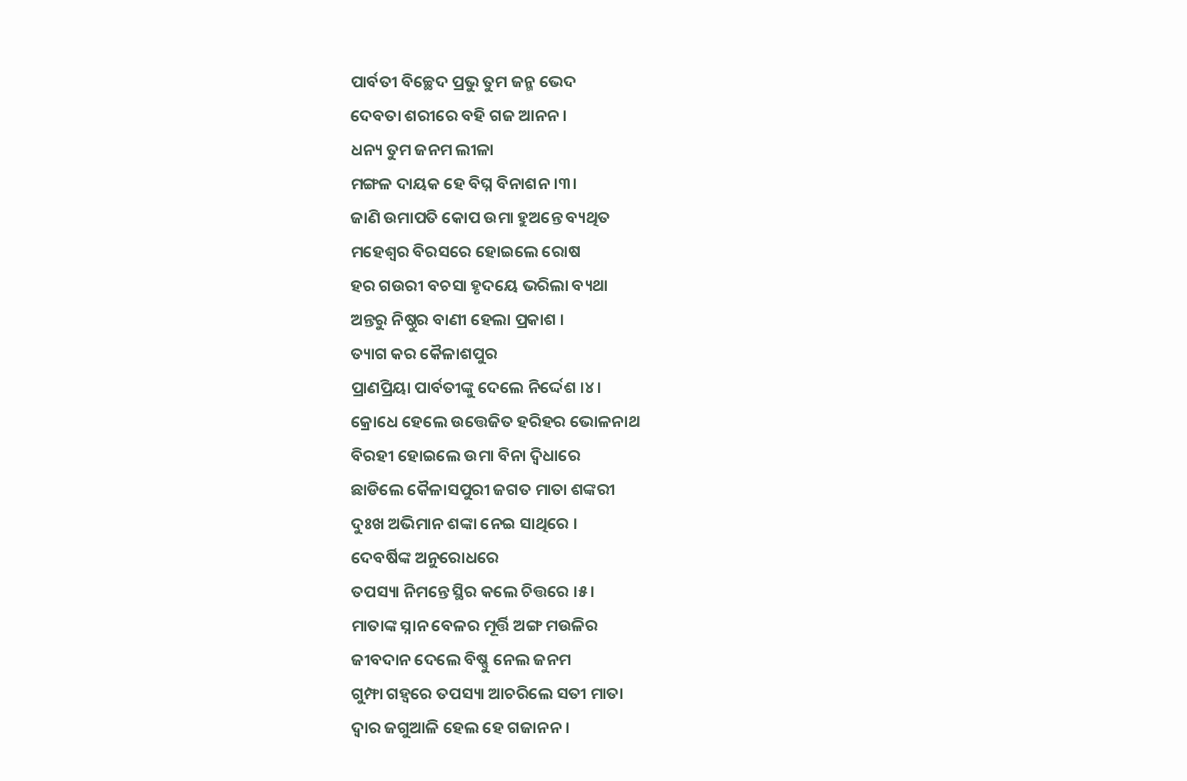ପାର୍ବତୀ ବିଚ୍ଛେଦ ପ୍ରଭୁ ତୁମ ଜନ୍ମ ଭେଦ
ଦେବତା ଶରୀରେ ବହି ଗଜ ଆନନ ।
ଧନ୍ୟ ତୁମ ଜନମ ଲୀଳା
ମଙ୍ଗଳ ଦାୟକ ହେ ବିଘ୍ନ ବିନାଶନ ।୩।
ଜାଣି ଉମାପତି କୋପ ଉମା ହୁଅନ୍ତେ ବ୍ୟଥିତ
ମହେଶ୍ୱର ବିରସରେ ହୋଇଲେ ରୋଷ
ହର ଗଉରୀ ବଚସା ହୃଦୟେ ଭରିଲା ବ୍ୟଥା
ଅନ୍ତରୁ ନିଷ୍ଠୁର ବାଣୀ ହେଲା ପ୍ରକାଶ ।
ତ୍ୟାଗ କର କୈଳାଶପୁର
ପ୍ରାଣପ୍ରିୟା ପାର୍ବତୀଙ୍କୁ ଦେଲେ ନିର୍ଦ୍ଦେଶ ।୪।
କ୍ରୋଧେ ହେଲେ ଉତ୍ତେଜିତ ହରିହର ଭୋଳନାଥ
ବିରହୀ ହୋଇଲେ ଉମା ବିନା ଦ୍ୱିଧାରେ
ଛାଡିଲେ କୈଳାସପୁରୀ ଜଗତ ମାତା ଶଙ୍କରୀ
ଦୁଃଖ ଅଭିମାନ ଶଙ୍କା ନେଇ ସାଥିରେ ।
ଦେବର୍ଷିଙ୍କ ଅନୁରୋଧରେ
ତପସ୍ୟା ନିମନ୍ତେ ସ୍ଥିର କଲେ ଚିତ୍ତରେ ।୫।
ମାତାଙ୍କ ସ୍ନାନ ବେଳର ମୂର୍ତ୍ତି ଅଙ୍ଗ ମଉଳିର
ଜୀବଦାନ ଦେଲେ ବିଷ୍ଣୁ ନେଲ ଜନମ
ଗୁମ୍ଫା ଗହ୍ୱରେ ତପସ୍ୟା ଆଚରିଲେ ସତୀ ମାତା
ଦ୍ୱାର ଜଗୁଆଳି ହେଲ ହେ ଗଜାନନ ।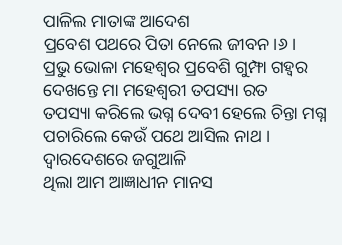ପାଳିଲ ମାତାଙ୍କ ଆଦେଶ
ପ୍ରବେଶ ପଥରେ ପିତା ନେଲେ ଜୀବନ।୬।
ପ୍ରଭୁ ଭୋଳା ମହେଶ୍ୱର ପ୍ରବେଶି ଗୁମ୍ଫା ଗହ୍ୱର
ଦେଖନ୍ତେ ମା ମହେଶ୍ୱରୀ ତପସ୍ୟା ରତ
ତପସ୍ୟା କରିଲେ ଭଗ୍ନ ଦେବୀ ହେଲେ ଚିନ୍ତା ମଗ୍ନ
ପଚାରିଲେ କେଉଁ ପଥେ ଆସିଲ ନାଥ ।
ଦ୍ୱାରଦେଶରେ ଜଗୁଆଳି
ଥିଲା ଆମ ଆଜ୍ଞାଧୀନ ମାନସ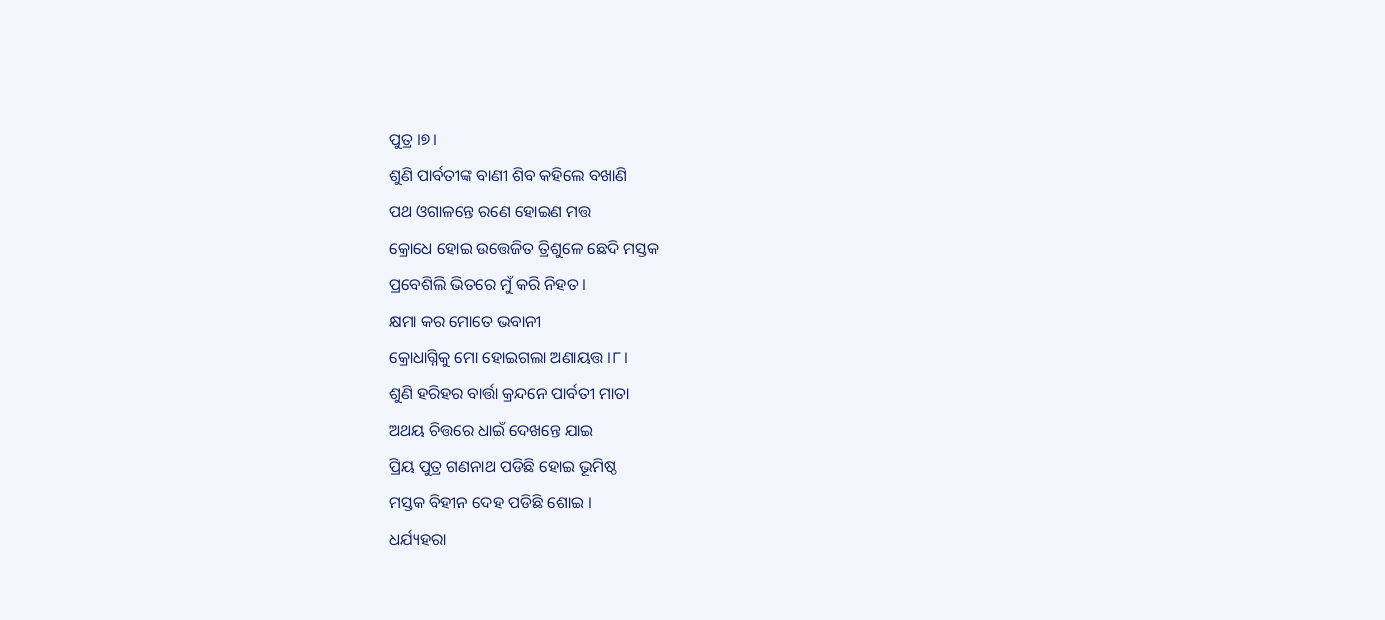ପୁତ୍ର ।୭।
ଶୁଣି ପାର୍ବତୀଙ୍କ ବାଣୀ ଶିବ କହିଲେ ବଖାଣି
ପଥ ଓଗାଳନ୍ତେ ରଣେ ହୋଇଣ ମତ୍ତ
କ୍ରୋଧେ ହୋଇ ଉତ୍ତେଜିତ ତ୍ରିଶୁଳେ ଛେଦି ମସ୍ତକ
ପ୍ରବେଶିଲି ଭିତରେ ମୁଁ କରି ନିହତ ।
କ୍ଷମା କର ମୋତେ ଭବାନୀ
କ୍ରୋଧାଗ୍ନିକୁ ମୋ ହୋଇଗଲା ଅଣାୟତ୍ତ ।୮।
ଶୁଣି ହରିହର ବାର୍ତ୍ତା କ୍ରନ୍ଦନେ ପାର୍ବତୀ ମାତା
ଅଥୟ ଚିତ୍ତରେ ଧାଇଁ ଦେଖନ୍ତେ ଯାଇ
ପ୍ରିୟ ପୁତ୍ର ଗଣନାଥ ପଡିଛି ହୋଇ ଭୂମିଷ୍ଠ
ମସ୍ତକ ବିହୀନ ଦେହ ପଡିଛି ଶୋଇ ।
ଧର୍ଯ୍ୟହରା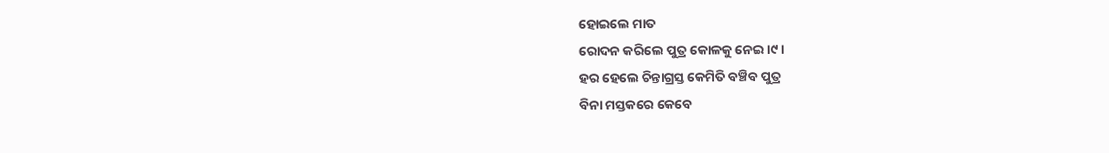ହୋଇଲେ ମାତ
ରୋଦନ କରିଲେ ପୁତ୍ର କୋଳକୁ ନେଇ ।୯।
ହର ହେଲେ ଚିନ୍ତାଗ୍ରସ୍ତ କେମିତି ବଞ୍ଚିବ ପୁତ୍ର
ବିନା ମସ୍ତକରେ କେବେ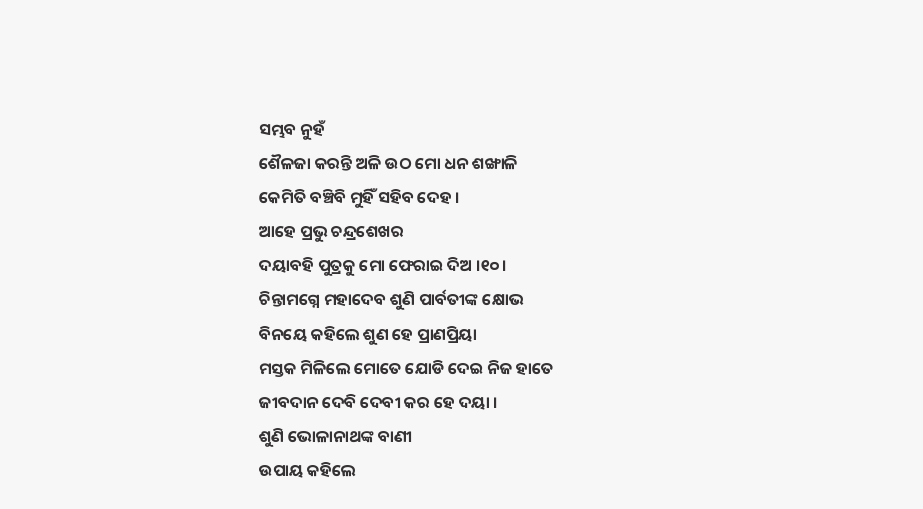ସମ୍ଭବ ନୁହଁ
ଶୈଳଜା କରନ୍ତି ଅଳି ଉଠ ମୋ ଧନ ଶଙ୍ଖାଳି
କେମିତି ବଞ୍ଚିବି ମୁହିଁ ସହିବ ଦେହ ।
ଆହେ ପ୍ରଭୁ ଚନ୍ଦ୍ରଶେଖର
ଦୟାବହି ପୁତ୍ରକୁ ମୋ ଫେରାଇ ଦିଅ ।୧୦।
ଚିନ୍ତାମଗ୍ନେ ମହାଦେବ ଶୁଣି ପାର୍ବତୀଙ୍କ କ୍ଷୋଭ
ବିନୟେ କହିଲେ ଶୁଣ ହେ ପ୍ରାଣପ୍ରିୟା
ମସ୍ତକ ମିଳିଲେ ମୋତେ ଯୋଡି ଦେଇ ନିଜ ହାତେ
ଜୀବଦାନ ଦେବି ଦେବୀ କର ହେ ଦୟା ।
ଶୁଣି ଭୋଳାନାଥଙ୍କ ବାଣୀ
ଉପାୟ କହିଲେ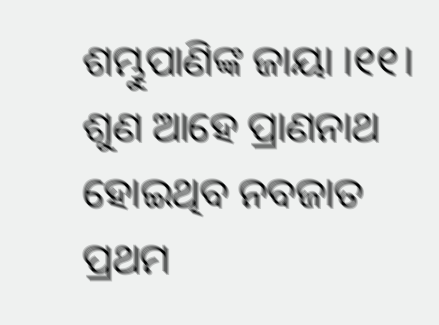ଶମ୍ଭୁପାଣିଙ୍କ ଜାୟା ।୧୧।
ଶୁଣ ଆହେ ପ୍ରାଣନାଥ ହୋଇଥିବ ନବଜାତ
ପ୍ରଥମ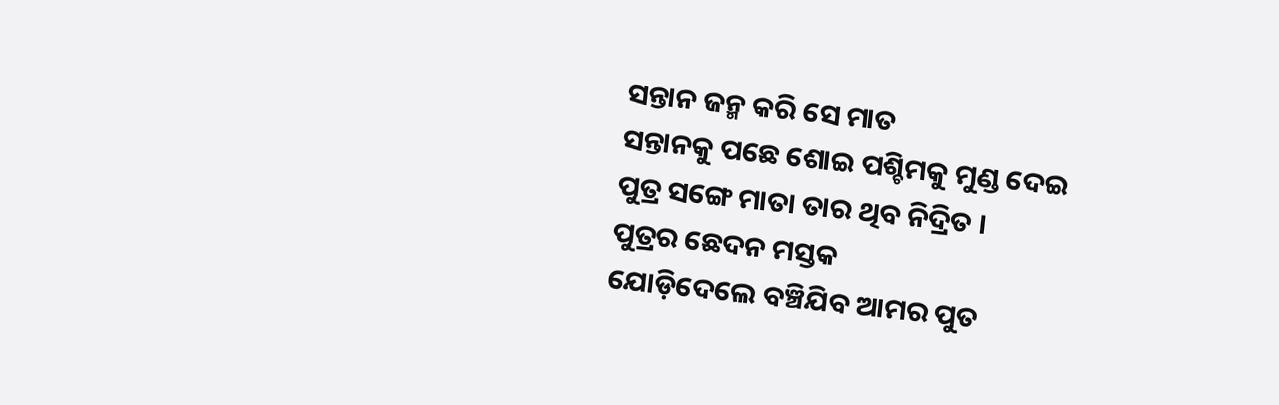ସନ୍ତାନ ଜନ୍ମ କରି ସେ ମାତ
ସନ୍ତାନକୁ ପଛେ ଶୋଇ ପଶ୍ଚିମକୁ ମୁଣ୍ଡ ଦେଇ
ପୁତ୍ର ସଙ୍ଗେ ମାତା ତାର ଥିବ ନିଦ୍ରିତ ।
ପୁତ୍ରର ଛେଦନ ମସ୍ତକ
ଯୋଡ଼ିଦେଲେ ବଞ୍ଚିଯିବ ଆମର ପୁତ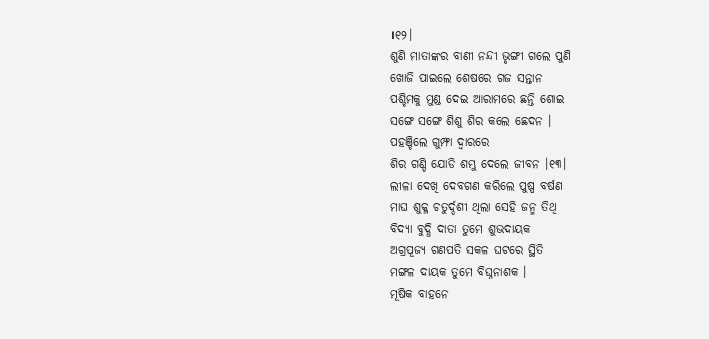।୧୨।
ଶୁଣି ମାତାଙ୍କର ବାଣୀ ନନ୍ଦୀ ଭୃଙ୍ଗୀ ଗଲେ ପୁଣି
ଖୋଜି ପାଇଲେ ଶେଷରେ ଗଜ ସନ୍ତାନ
ପଶ୍ଚିମକୁ ମୁଣ୍ଡ ଦେଇ ଆରାମରେ ଛନ୍ତି ଶୋଇ
ସଙ୍ଗେ ସଙ୍ଗେ ଶିଶୁ ଶିର କଲେ ଛେଦନ ।
ପହଞ୍ଚିଲେ ଗୁମ୍ଫା ଦ୍ୱାରରେ
ଶିର ଗଣ୍ଡି ଯୋଡି ଶମ୍ଭୁ ଦେଲେ ଜୀବନ ।୧୩।
ଲୀଳା ଦେଖି ଦେବଗଣ କରିଲେ ପୁଷ୍ପ ବର୍ଷଣ
ମାଘ ଶୁକ୍ଳ ଚତୁର୍ଦ୍ଦଶୀ ଥିଲା ସେହି ଜନ୍ମ ତିଥି
ବିଦ୍ୟା ବୁଦ୍ଧି ଦାତା ତୁମେ ଶୁଭଦାୟକ
ଅଗ୍ରପୂଜ୍ୟ ଗଣପତି ସକଳ ଘଟରେ ସ୍ଥିତି
ମଙ୍ଗଳ ଦାୟକ ତୁମେ ବିଘ୍ନନାଶକ ।
ମୂଷିକ ବାହନେ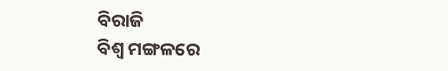ବିରାଜି
ବିଶ୍ୱ ମଙ୍ଗଳରେ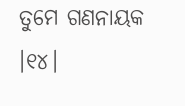ତୁମେ ଗଣନାୟକ ।୧୪।